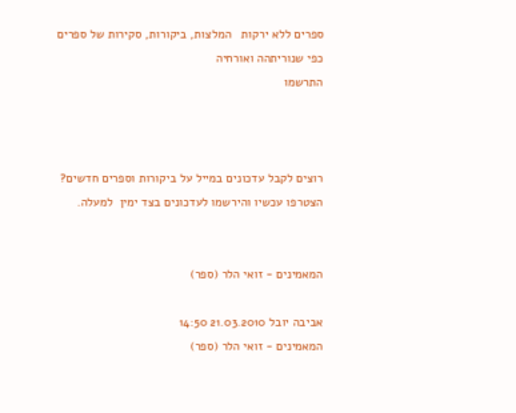ספרים ללא ירקות   המלצות, ביקורות, סקירות של ספרים כפי שנוריתהה ואורחיה
התרשמו



רוצים לקבל עדכונים במייל על ביקורות וספרים חדשים? הצטרפו עכשיו והירשמו לעדכונים בצד ימין  למעלה.


המאמינים - זואי הלר (ספר)

אביבה יובל 21.03.2010 14:50
המאמינים - זואי הלר (ספר)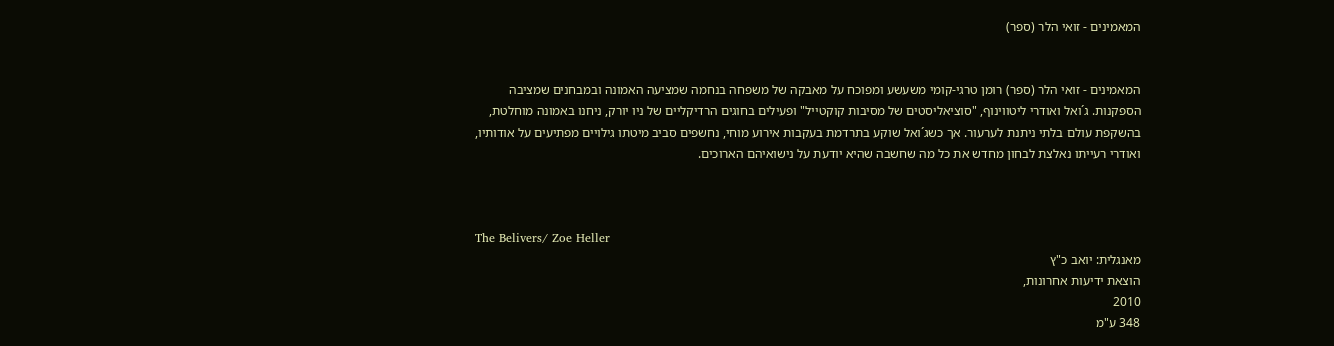המאמינים - זואי הלר (ספר)


המאמינים - זואי הלר (ספר) רומן טרגי-קומי משעשע ומפוכח על מאבקה של משפחה בנחמה שמציעה האמונה ובמבחנים שמציבה הספקנות. ג´ואל ואודרי ליטווינוף, "סוציאליסטים של מסיבות קוקטייל" ופעילים בחוגים הרדיקליים של ניו יורק, ניחנו באמונה מוחלטת, בהשקפת עולם בלתי ניתנת לערעור. אך כשג´ואל שוקע בתרדמת בעקבות אירוע מוחי, נחשפים סביב מיטתו גילויים מפתיעים על אודותיו, ואודרי רעייתו נאלצת לבחון מחדש את כל מה שחשבה שהיא יודעת על נישואיהם הארוכים.



The Belivers/ Zoe Heller
מאנגלית: יואב כ"ץ
הוצאת ידיעות אחרונות,
2010
348 ע"מ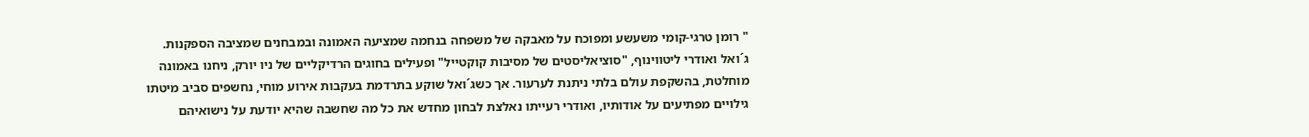" רומן טרגי-קומי משעשע ומפוכח על מאבקה של משפחה בנחמה שמציעה האמונה ובמבחנים שמציבה הספקנות.
ג´ואל ואודרי ליטווינוף, "סוציאליסטים של מסיבות קוקטייל" ופעילים בחוגים הרדיקליים של ניו יורק, ניחנו באמונה מוחלטת, בהשקפת עולם בלתי ניתנת לערעור. אך כשג´ואל שוקע בתרדמת בעקבות אירוע מוחי, נחשפים סביב מיטתו גילויים מפתיעים על אודותיו, ואודרי רעייתו נאלצת לבחון מחדש את כל מה שחשבה שהיא יודעת על נישואיהם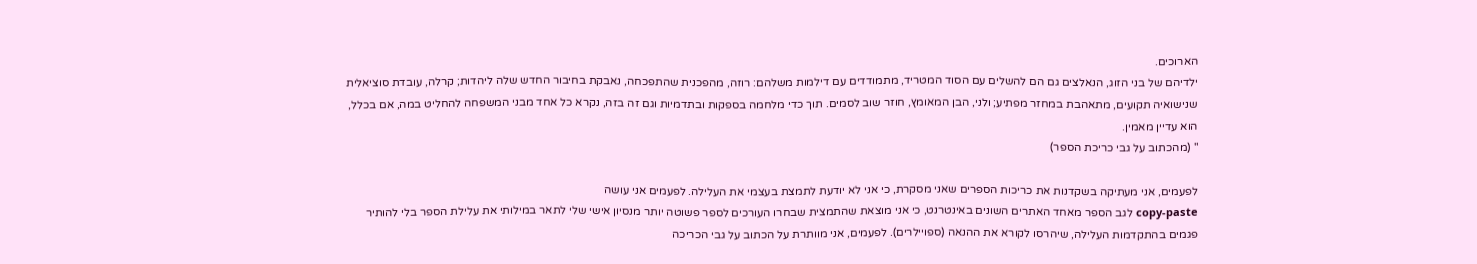הארוכים.
ילדיהם של בני הזוג, הנאלצים גם הם להשלים עם הסוד המטריד, מתמודדים עם דילמות משלהם: רוזה, מהפכנית שהתפכחה, נאבקת בחיבור החדש שלה ליהדות; קרלה, עובדת סוציאלית שנישואיה תקועים, מתאהבת במחזר מפתיע; ולני, הבן המאומץ, חוזר שוב לסמים. תוך כדי מלחמה בספקות ובתדמיות וגם זה בזה, נקרא כל אחד מבני המשפחה להחליט במה, אם בכלל, הוא עדיין מאמין.
" (מהכתוב על גבי כריכת הספר)

לפעמים, אני מעתיקה בשקדנות את כריכות הספרים שאני מסקרת, כי אני לא יודעת לתמצת בעצמי את העלילה. לפעמים אני עושה
copy-paste לגב הספר מאחד האתרים השונים באינטרנט, כי אני מוצאת שהתמצית שבחרו העורכים לספר פשוטה יותר מנסיון אישי שלי לתאר במילותי את עלילת הספר בלי להותיר פגמים בהתקדמות העלילה, שיהרסו לקורא את ההנאה (ספויילרים). לפעמים, אני מוותרת על הכתוב על גבי הכריכה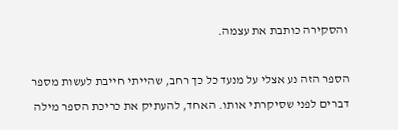והסקירה כותבת את עצמה.

הספר הזה נע אצלי על מנעד כל כך רחב, שהייתי חייבת לעשות מספר דברים לפני שסיקרתי אותו. האחד, להעתיק את כריכת הספר מילה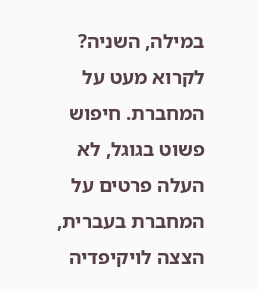במילה, השניה? לקרוא מעט על המחברת. חיפוש פשוט בגוגל, לא העלה פרטים על המחברת בעברית, הצצה לויקיפדיה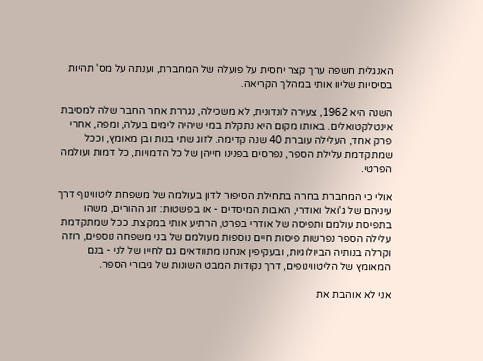האנגלית חשפה ערך קצר יחסית על פועלה של המחברת, וענתה על מס' תהיות בסיסיות שליוו אותי במהלך הקריאה.

השנה היא 1962, צעירה לונדונית, לא משכילה, נגררת אחר החבר שלה למסיבת אינטלקטואלים. באותו מקום היא נתקלת במי שיהיה לימים בעלה, ומפה, אחרי פרק אחד, העלילה עוברת 40 שנה קדימה. לזוג שתי בנות ובן מאומץ, וככל שמתקדמת עלילת הספר, נפרסים בפנינו חייהן של כל הדמויות, כל דמות ועולמה הפרטי.

אולי כי המחברת בחרה בתחילת הסיפור לדון בעולמה של משפחת ליטווינוף דרך עיניהם של ג'ואל ואודרי, האבות המיסדים - או בפשטות: זוג ההורים, משהו בתפיסת עולמם ותפיסה של אודרי בפרט, הרתיע אותי במקצת. ככל שמתקדמת עלילה הספר נפרשות פיסות חיים נוספות מעולמם של בני משפחה נוספים, רוזה וקרלה בנותיה הביולוגיות, ובעקיפין אנחנו מתוודאים גם לחייו של לני - בנם המאומץ של הליטווינופים, דרך נקודות המבט השונות של גיבורי הספר.

אני לא אוהבת את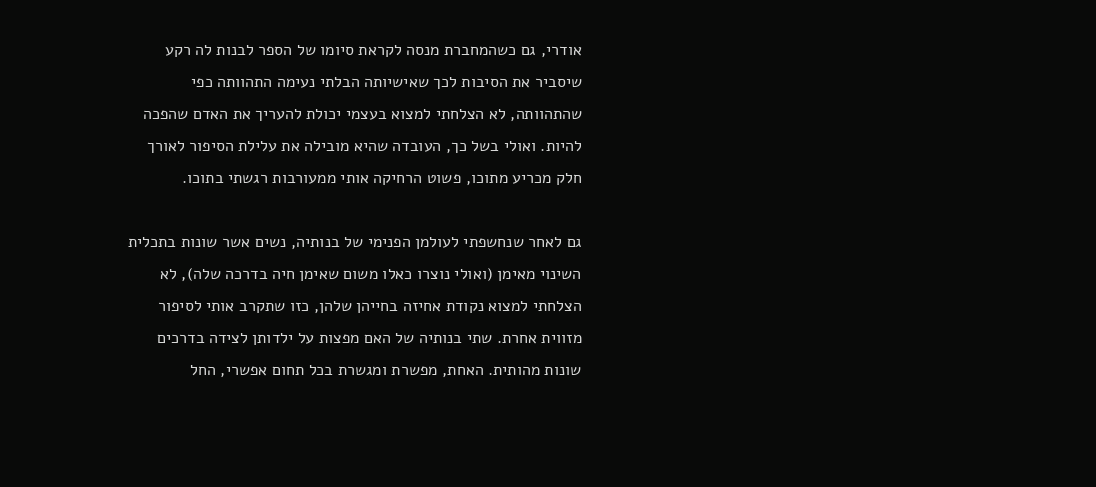אודרי, גם כשהמחברת מנסה לקראת סיומו של הספר לבנות לה רקע שיסביר את הסיבות לכך שאישיותה הבלתי נעימה התהוותה כפי שהתהוותה, לא הצלחתי למצוא בעצמי יכולת להעריך את האדם שהפכה להיות. ואולי בשל כך, העובדה שהיא מובילה את עלילת הסיפור לאורך חלק מכריע מתוכו, פשוט הרחיקה אותי ממעורבות רגשתי בתוכו.

גם לאחר שנחשפתי לעולמן הפנימי של בנותיה, נשים אשר שונות בתכלית השינוי מאימן (ואולי נוצרו כאלו משום שאימן חיה בדרכה שלה), לא הצלחתי למצוא נקודת אחיזה בחייהן שלהן, כזו שתקרב אותי לסיפור מזווית אחרת. שתי בנותיה של האם מפצות על ילדותן לצידה בדרכים שונות מהותית. האחת, מפשרת ומגשרת בכל תחום אפשרי, החל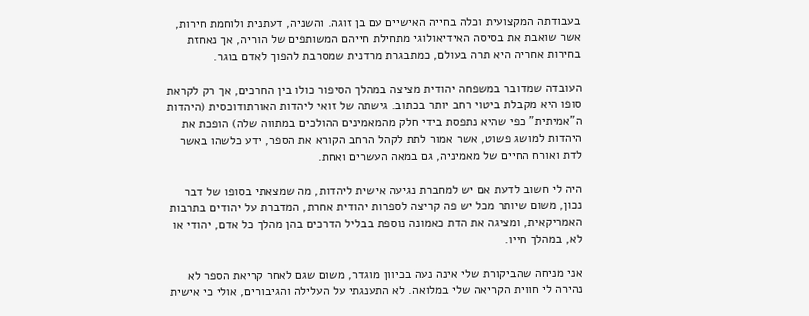בעבודתה המקצועית וכלה בחייה האישיים עם בן זוגה. והשניה, דעתנית ולוחמת חירות, אשר שואבת את בסיסה האידיאולוגי מתחילת חייהם המשותפים של הוריה, אך נאחזת בחירות אחריה היא תרה בעולם, כמתבגרת מרדנית שמסרבת להפוך לאדם בוגר.

העובדה שמדובר במשפחה יהודית מציצה במהלך הסיפור כולו בין החרכים, אך רק לקראת סופו היא מקבלת ביטוי רחב יותר בכתוב. גישתה של זואי ליהדות האורתודוכסית (היהדות ה"אמיתית" כפי שהיא נתפסת בידי חלק מהמאמינים ההולכים במתווה שלה) הופכת את היהדות למושג פשוט, אשר אמור לתת לקהל הרחב הקורא את הספר, ידע כלשהו באשר לדת ואורח החיים של מאמיניה, גם במאה העשרים ואחת.

היה לי חשוב לדעת אם יש למחברת נגיעה אישית ליהדות, מה שמצאתי בסופו של דבר נכון, משום שיותר מכל יש פה קריצה לספרות יהודית אחרת, המדברת על יהודים בתרבות האמריקאית, ומציגה את הדת כאמונה נוספת בבליל הדרכים בהן מהלך כל אדם, יהודי או לא, במהלך חייו.

אני מניחה שהביקורת שלי אינה נעה בכיוון מוגדר, משום שגם לאחר קריאת הספר לא נהירה לי חווית הקריאה שלי במלואה. לא התענגתי על העלילה והגיבורים, אולי כי אישית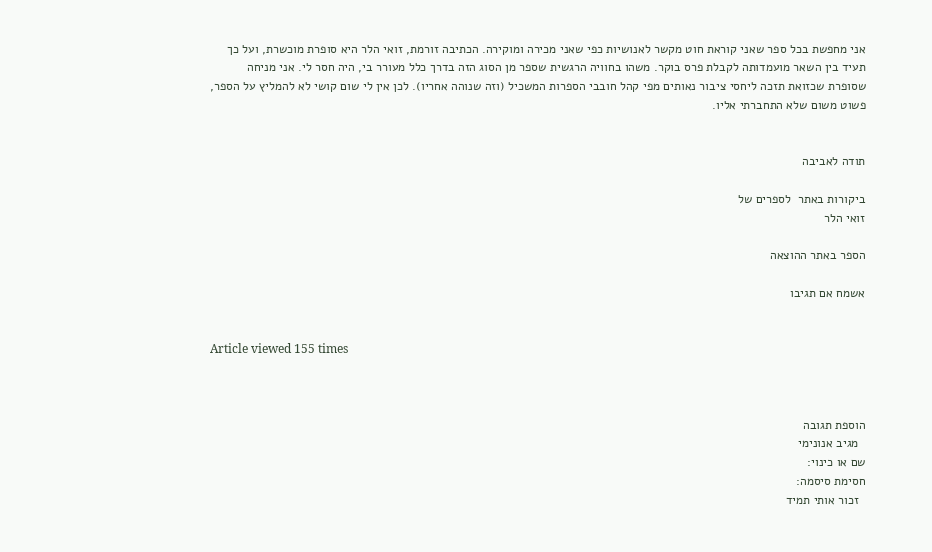אני מחפשת בכל ספר שאני קוראת חוט מקשר לאנושיות כפי שאני מכירה ומוקירה. הכתיבה זורמת, זואי הלר היא סופרת מוכשרת, ועל כך תעיד בין השאר מועמדותה לקבלת פרס בוקר. משהו בחוויה הרגשית שספר מן הסוג הזה בדרך כלל מעורר בי, היה חסר לי. אני מניחה שסופרת שכזואת תזכה ליחסי ציבור נאותים מפי קהל חובבי הספרות המשכיל (וזה שנוהה אחריו). לכן אין לי שום קושי לא להמליץ על הספר, פשוט משום שלא התחברתי אליו.


תודה לאביבה

ביקורות באתר  לספרים של
זואי הלר

הספר באתר ההוצאה

אשמח אם תגיבו


Article viewed 155 times



הוספת תגובה
  מגיב אנונימי
שם או כינוי:
חסימת סיסמה:
  זכור אותי תמיד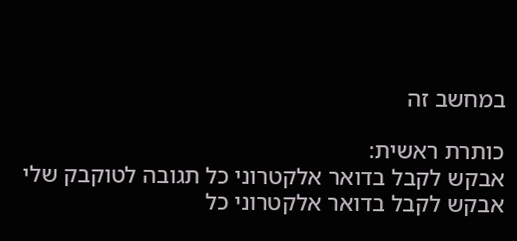במחשב זה

כותרת ראשית:
אבקש לקבל בדואר אלקטרוני כל תגובה לטוקבק שלי
אבקש לקבל בדואר אלקטרוני כל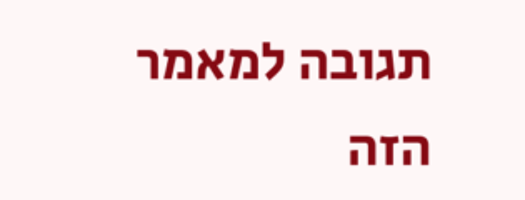תגובה למאמר הזה